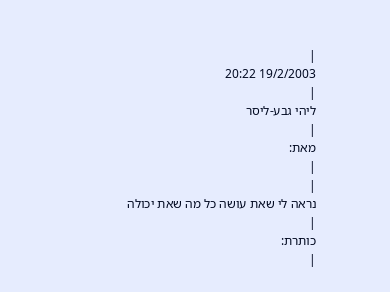|
19/2/2003 20:22
|
ליהי גבע-ליסר
|
מאת:
|
|
נראה לי שאת עושה כל מה שאת יכולה
|
כותרת:
|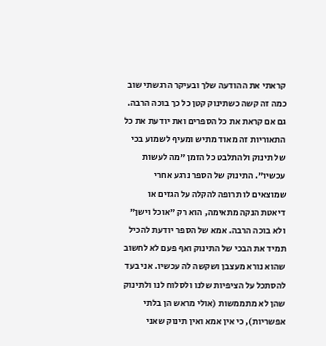קראתי את ההודעה שלך ובעיקר הרגשתי שוב כמה זה קשה כשתינוק קטן כל כך בוכה הרבה. גם אם קראת את כל הספרים ואת יודעת את כל התאוריות זה מאוד מתיש ומעיף לשמוע בכי של תינוק ולהתלבט כל הזמן "מה לעשות עכשיו". התינוק של הספר נרגע אחרי שמוצאים לו תרופה להקלה על הגזים או דיאטת הנקה מתאימה, הוא רק "אוכל וישן" ולא בוכה הרבה. אמא של הספר יודעת להכיל תמיד את הבכי של התינוק ואף פעם לא לחשוב שהוא נורא מעצבן ושקשה לה עכשיו. אני בעד להסתכל על הציפיות שלנו ולסלוח לנו ולתינוק שהן לא מתממשות (אולי מראש הן בלתי אפשריות), כי אין אמא ואין תינוק שאני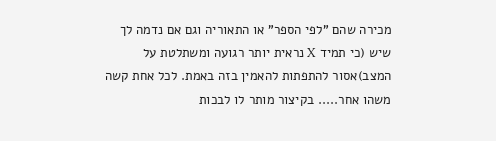מכירה שהם "לפי הספר" או התאוריה וגם אם נדמה לך שיש (כי תמיד X נראית יותר רגועה ומשתלטת על המצב)אסור להתפתות להאמין בזה באמת. לכל אחת קשה משהו אחר..... בקיצור מותר לו לבכות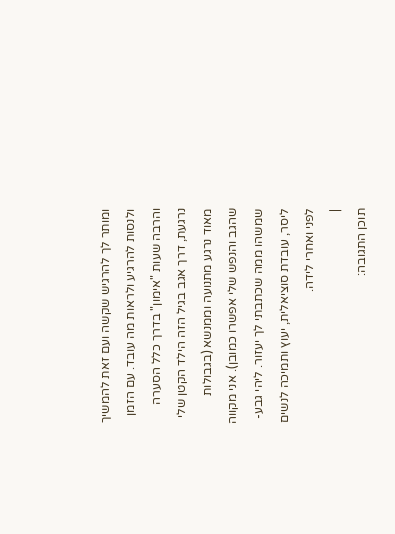ומותר לך להרגיש שקשה ועם זאת להמשיך ולנסות להרגיע ולראות מה עובד. עם הזמן והרבה שעות "אימון" בדרך כלל הסערה נרגעת, דרך אגב בגיל הזה הילד הקטן שלי מאוד נרגע מתנועה וממנשא (בגבולות שהגב והנפש שלי אפשרו כמובן). אני מקווה שמשהו ממה שכתבתי לך יעזור. ליהי גבע-ליסר, עובדת סוציאלית, יעוץ ותמיכה לנשים לפני ואחרי לידה.
|
תוכן התגובה: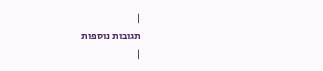|
תגובות נוספות
|